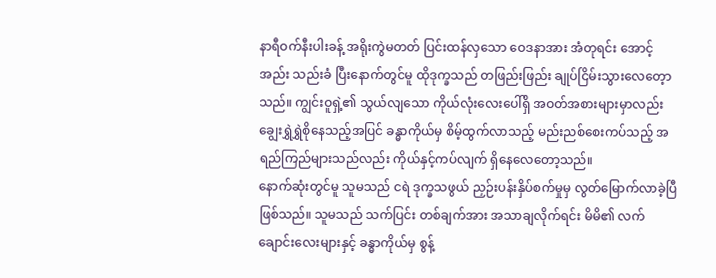နာရီဝက်နီးပါးခန့် အရိုးကွဲမတတ် ပြင်းထန်လှသော ဝေဒနာအား အံတုရင်း အောင့်အည်း သည်းခံ ပြီးနောက်တွင်မူ ထိုဒုက္ခသည် တဖြည်းဖြည်း ချုပ်ငြိမ်းသွားလေတေ့ာသည်။ ကျွင်းဝူရှဲ့၏ သွယ်လျသော ကိုယ်လုံးလေးပေါ်ရှိ အဝတ်အစားများမှာလည်း ချွေးရွှဲရွှဲစိုနေသည့်အပြင် ခန္ဓာကိုယ်မှ စိမ့်ထွက်လာသည့် မည်းညစ်စေးကပ်သည့် အရည်ကြည်များသည်လည်း ကိုယ်နှင့်ကပ်လျက် ရှိနေလေတော့သည်။
နောက်ဆုံးတွင်မူ သူမသည် ငရဲ ဒုက္ခသဖွယ် ညှဉ်းပန်းနှိပ်စက်မှုမှ လွတ်မြောက်လာခဲ့ပြီ ဖြစ်သည်။ သူမသည် သက်ပြင်း တစ်ချက်အား အသာချလိုက်ရင်း မိမိ၏ လက်ချောင်းလေးများနှင့် ခန္ဓာကိုယ်မှ စွန့်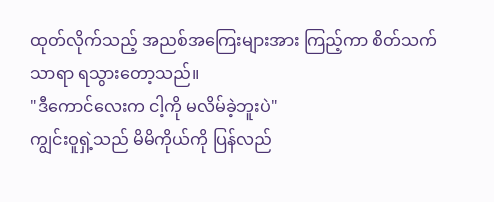ထုတ်လိုက်သည့် အညစ်အကြေးများအား ကြည့်ကာ စိတ်သက်သာရာ ရသွားတော့သည်။
"ဒီကောင်လေးက ငါ့ကို မလိမ်ခဲ့ဘူးပဲ"
ကျွင်းဝူရှဲ့သည် မိမိကိုယ်ကို ပြန်လည်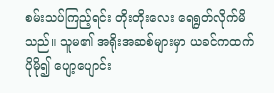စမ်းသပ်ကြည့်ရင်း တိုးတိုးလေး ရေရွတ်လိုက်မိသည်။ သူမ၏ အရိုးအဆစ်များမှာ ယခင်ကထက် ပိုမို၍ ပျော့ပျောင်း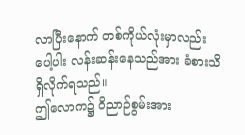လာပြီးနောက် တစ်ကိုယ်လုံးမှာလည်း ပေါ့ပါး လန်းဆန်းနေသည်အား ခံစားသိရှိလိုက်ရသည်။
ဤလောက၌ ဝိညာဉ်စွမ်းအား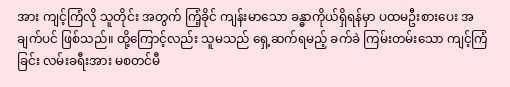အား ကျင့်ကြံလို သူတိုင်း အတွက် ကြံ့ခိုင် ကျန်းမာသော ခန္ဓာကိုယ်ရှိရန်မှာ ပထမဦးစားပေး အချက်ပင် ဖြစ်သည်။ ထို့ကြောင့်လည်း သူမသည် ရှေ့ဆက်ရမည့် ခက်ခဲ ကြမ်းတမ်းသော ကျင့်ကြံခြင်း လမ်းခရီးအား မစတင်မီ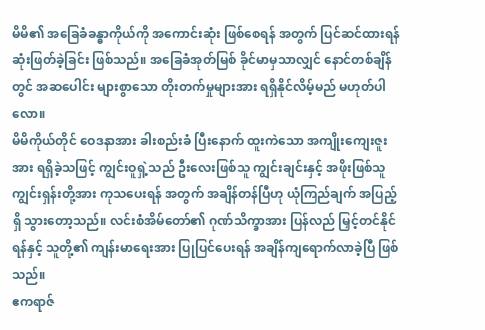မိမိ၏ အခြေခံခန္ဓာကိုယ်ကို အကောင်းဆုံး ဖြစ်စေရန် အတွက် ပြင်ဆင်ထားရန် ဆုံးဖြတ်ခဲ့ခြင်း ဖြစ်သည်။ အခြေခံအုတ်မြစ် ခိုင်မာမှသာလျှင် နောင်တစ်ချိန်တွင် အဆပေါင်း များစွာသော တိုးတက်မှုများအား ရရှိနိုင်လိမ့်မည် မဟုတ်ပါလော။
မိမိကိုယ်တိုင် ဝေဒနာအား ခါးစည်းခံ ပြီးနောက် ထူးကဲသော အကျိုးကျေးဇူးအား ရရှိခဲ့သဖြင့် ကျွင်းဝူရှဲ့သည် ဦးလေးဖြစ်သူ ကျွင်းချင်းနှင့် အဖိုးဖြစ်သူ ကျွင်းရှန်းတို့အား ကုသပေးရန် အတွက် အချိန်တန်ပြီဟု ယုံကြည်ချက် အပြည့်ရှိ သွားတော့သည်။ လင်းစံအိမ်တော်၏ ဂုဏ်သိက္ခာအား ပြန်လည် မြှင့်တင်နိုင်ရန်နှင့် သူတို့၏ ကျန်းမာရေးအား ပြုပြင်ပေးရန် အချိန်ကျရောက်လာခဲ့ပြီ ဖြစ်သည်။
ဧကရာဇ်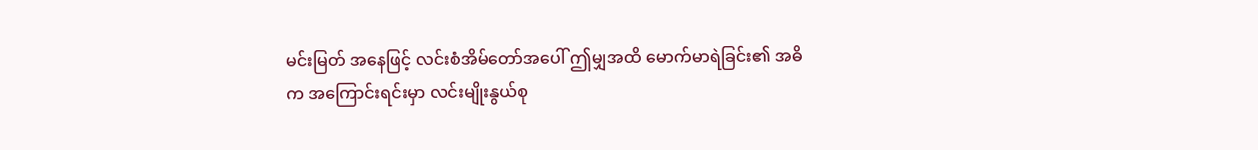မင်းမြတ် အနေဖြင့် လင်းစံအိမ်တော်အပေါ် ဤမျှအထိ မောက်မာရဲခြင်း၏ အဓိက အကြောင်းရင်းမှာ လင်းမျိုးနွယ်စု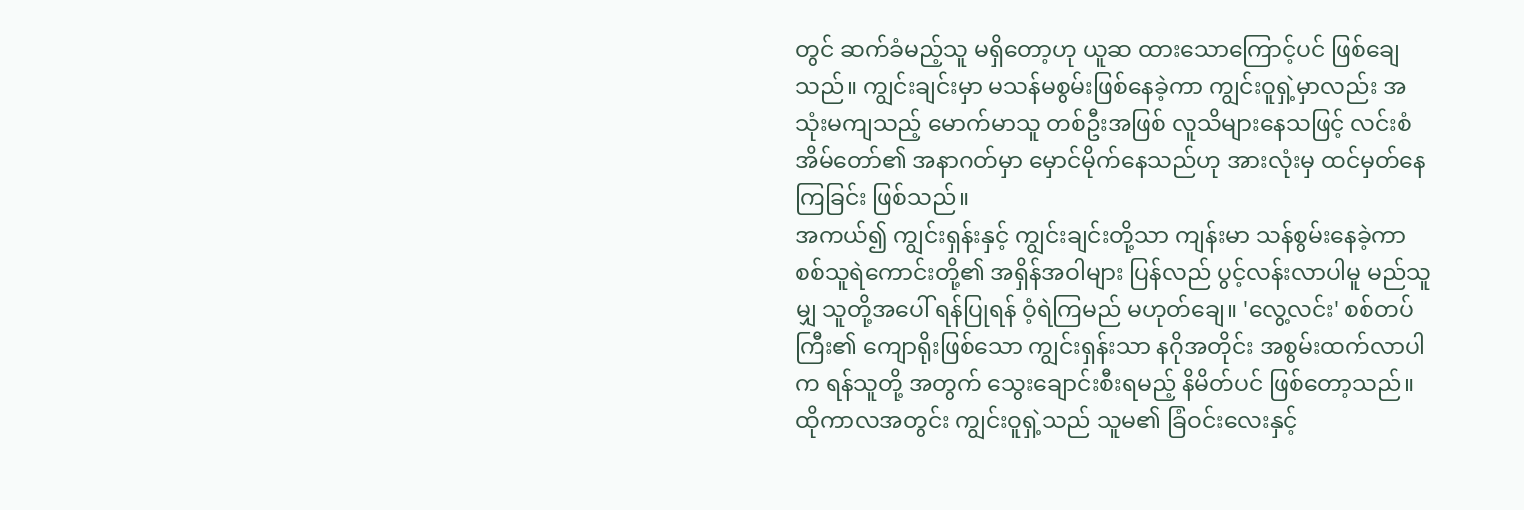တွင် ဆက်ခံမည့်သူ မရှိတော့ဟု ယူဆ ထားသောကြောင့်ပင် ဖြစ်ချေသည်။ ကျွင်းချင်းမှာ မသန်မစွမ်းဖြစ်နေခဲ့ကာ ကျွင်းဝူရှဲ့မှာလည်း အသုံးမကျသည့် မောက်မာသူ တစ်ဦးအဖြစ် လူသိများနေသဖြင့် လင်းစံအိမ်တော်၏ အနာဂတ်မှာ မှောင်မိုက်နေသည်ဟု အားလုံးမှ ထင်မှတ်နေကြခြင်း ဖြစ်သည်။
အကယ်၍ ကျွင်းရှန်းနှင့် ကျွင်းချင်းတို့သာ ကျန်းမာ သန်စွမ်းနေခဲ့ကာ စစ်သူရဲကောင်းတို့၏ အရှိန်အဝါများ ပြန်လည် ပွင့်လန်းလာပါမူ မည်သူမျှ သူတို့အပေါ် ရန်ပြုရန် ဝံ့ရဲကြမည် မဟုတ်ချေ။ 'လွေ့လင်း' စစ်တပ်ကြီး၏ ကျောရိုးဖြစ်သော ကျွင်းရှန်းသာ နဂိုအတိုင်း အစွမ်းထက်လာပါက ရန်သူတို့ အတွက် သွေးချောင်းစီးရမည့် နိမိတ်ပင် ဖြစ်တော့သည်။
ထိုကာလအတွင်း ကျွင်းဝူရှဲ့သည် သူမ၏ ခြံဝင်းလေးနှင့်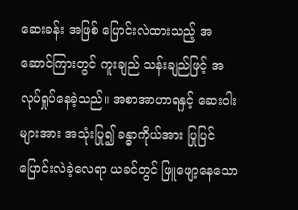ဆေးခန်း အဖြစ် ပြောင်းလဲထားသည့် အဆောင်ကြားတွင် ကူးချည် သန်းချည်ဖြင့် အလုပ်ရှုပ်နေခဲ့သည်။ အစာအာဟာရနှင့် ဆေးဝါးများအား အသုံးပြု၍ ခန္ဓာကိုယ်အား ပြုပြင်ပြောင်းလဲခဲ့လေရာ ယခင်တွင် ဖြူဖျော့နေသော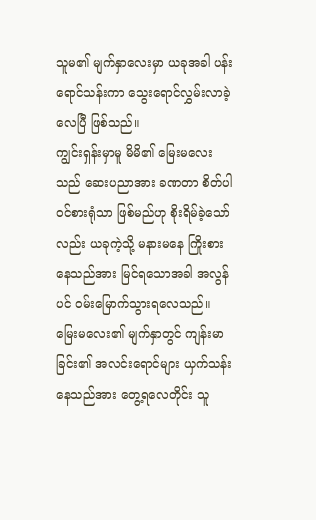သူမ၏ မျက်နှာလေးမှာ ယခုအခါ ပန်းရောင်သန်းကာ သွေးရောင်လွှမ်းလာခဲ့လေပြီ ဖြစ်သည်။
ကျွင်းရှန်းမှာမူ မိမိ၏ မြေးမလေးသည် ဆေးပညာအား ခဏတာ စိတ်ပါဝင်စားရုံသာ ဖြစ်မည်ဟု စိုးရိမ်ခဲ့သော်လည်း ယခုကဲ့သို့ မနားမနေ ကြိုးစားနေသည်အား မြင်ရသောအခါ အလွန်ပင် ဝမ်းမြောက်သွားရလေသည်။ မြေးမလေး၏ မျက်နှာတွင် ကျန်းမာခြင်း၏ အလင်းရောင်များ ယှက်သန်းနေသည်အား တွေ့ရလေတိုင်း သူ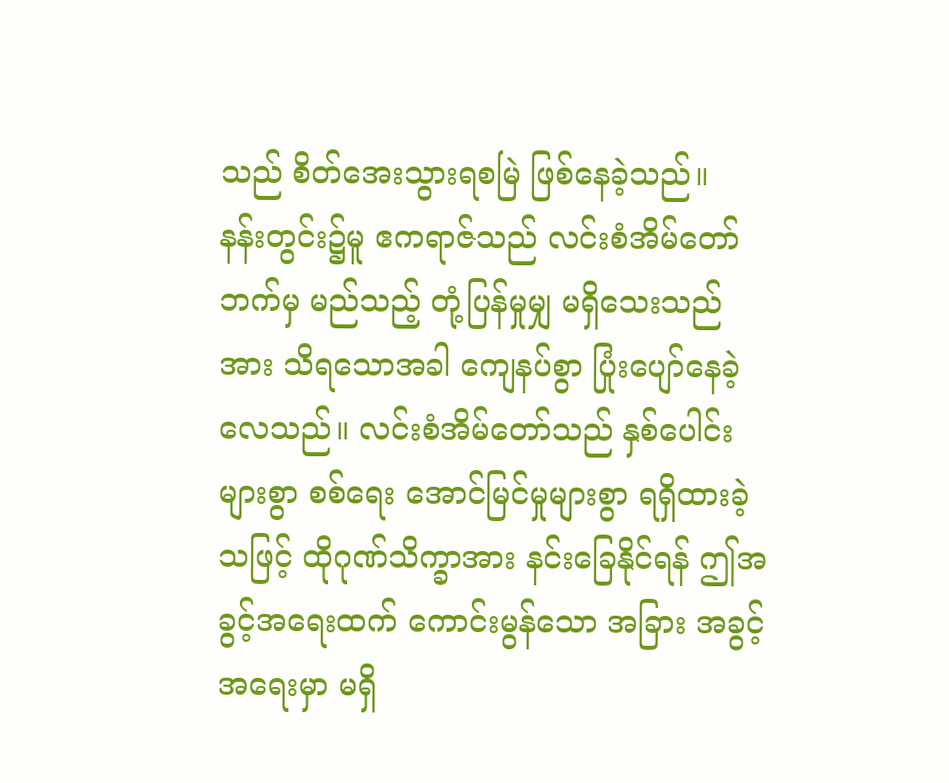သည် စိတ်အေးသွားရစမြဲ ဖြစ်နေခဲ့သည်။
နန်းတွင်း၌မူ ဧကရာဇ်သည် လင်းစံအိမ်တော်ဘက်မှ မည်သည့် တုံ့ပြန်မှုမျှ မရှိသေးသည်အား သိရသောအခါ ကျေနပ်စွာ ပြုံးပျော်နေခဲ့လေသည်။ လင်းစံအိမ်တော်သည် နှစ်ပေါင်းများစွာ စစ်ရေး အောင်မြင်မှုများစွာ ရရှိထားခဲ့သဖြင့် ထိုဂုဏ်သိက္ခာအား နင်းခြေနိုင်ရန် ဤအခွင့်အရေးထက် ကောင်းမွန်သော အခြား အခွင့်အရေးမှာ မရှိ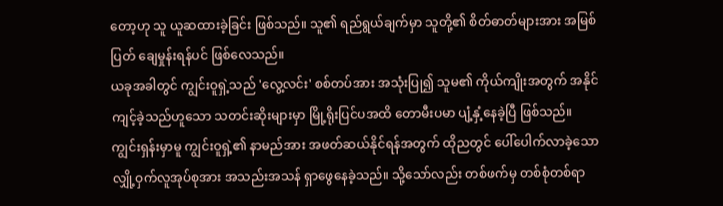တော့ဟု သူ ယူဆထားခဲ့ခြင်း ဖြစ်သည်။ သူ၏ ရည်ရွယ်ချက်မှာ သူတို့၏ စိတ်ဓာတ်များအား အမြစ်ပြတ် ချေမှုန်းရန်ပင် ဖြစ်လေသည်။
ယခုအခါတွင် ကျွင်းဝူရှဲ့သည် 'လွေ့လင်း' စစ်တပ်အား အသုံးပြု၍ သူမ၏ ကိုယ်ကျိုးအတွက် အနိုင်ကျင့်ခဲ့သည်ဟူသော သတင်းဆိုးများမှာ မြို့ရိုးပြင်ပအထိ တောမီးပမာ ပျံ့နှံ့နေခဲ့ပြီ ဖြစ်သည်။
ကျွင်းရှန်းမှာမူ ကျွင်းဝူရှဲ့၏ နာမည်အား အဖတ်ဆယ်နိုင်ရန်အတွက် ထိုညတွင် ပေါ်ပေါက်လာခဲ့သော လျှို့ဝှက်လူအုပ်စုအား အသည်းအသန် ရှာဖွေနေခဲ့သည်။ သို့သော်လည်း တစ်ဖက်မှ တစ်စုံတစ်ရာ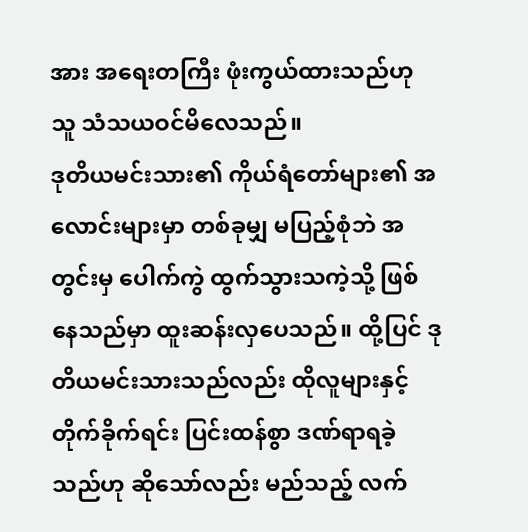အား အရေးတကြီး ဖုံးကွယ်ထားသည်ဟု သူ သံသယဝင်မိလေသည်။
ဒုတိယမင်းသား၏ ကိုယ်ရံတော်များ၏ အလောင်းများမှာ တစ်ခုမျှ မပြည့်စုံဘဲ အတွင်းမှ ပေါက်ကွဲ ထွက်သွားသကဲ့သို့ ဖြစ်နေသည်မှာ ထူးဆန်းလှပေသည်။ ထို့ပြင် ဒုတိယမင်းသားသည်လည်း ထိုလူများနှင့် တိုက်ခိုက်ရင်း ပြင်းထန်စွာ ဒဏ်ရာရခဲ့သည်ဟု ဆိုသော်လည်း မည်သည့် လက်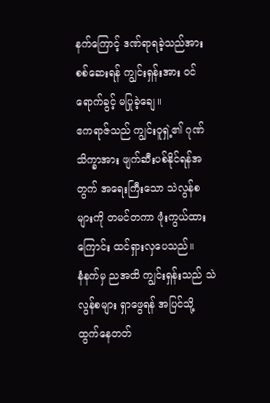နက်ကြောင့် ဒဏ်ရာရခဲ့သည်အား စစ်ဆေးရန် ကျွင်းရှန်းအား ဝင်ရောက်ခွင့် မပြုခဲ့ချေ။
ဧကရာဇ်သည် ကျွင်းဝူရှဲ့၏ ဂုဏ်သိက္ခာအား ဖျက်ဆီးပစ်နိုင်ရန်အတွက် အရေးကြီးသော သဲလွန်စများကို တမင်တကာ ဖုံးကွယ်ထားကြောင်း ထင်ရှားလှပေသည်။
နံနက်မှ ညအထိ ကျွင်းရှန်းသည် သဲလွန်စများ ရှာဖွေရန် အပြင်သို့ ထွက်နေတတ်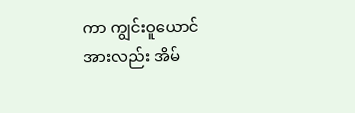ကာ ကျွင်းဝူယောင်အားလည်း အိမ်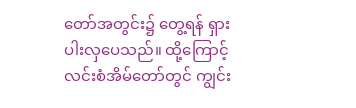တော်အတွင်း၌ တွေ့ရန် ရှားပါးလှပေသည်။ ထို့ကြောင့် လင်းစံအိမ်တော်တွင် ကျွင်း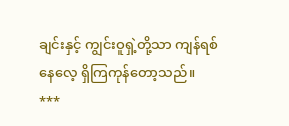ချင်းနှင့် ကျွင်းဝူရှဲ့တို့သာ ကျန်ရစ်နေလေ့ ရှိကြကုန်တော့သည်။
***